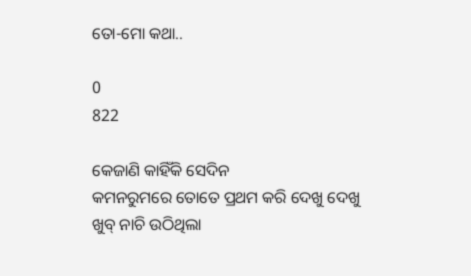ତୋ-ମୋ କଥା..

0
822

କେଜାଣି କାହିଁକି ସେଦିନ
କମନରୁମରେ ତୋତେ ପ୍ରଥମ କରି ଦେଖୁ ଦେଖୁ
ଖୁବ୍ ନାଚି ଉଠିଥିଲା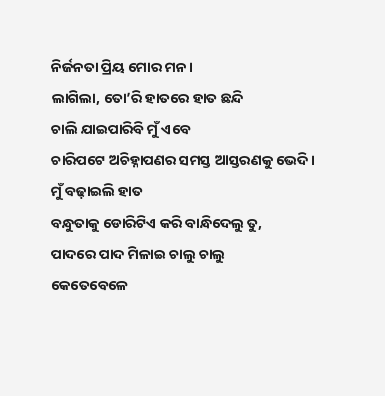ନିର୍ଜନତା ପ୍ରିୟ ମୋର ମନ।
ଲାଗିଲା, ତୋ’ରି ହାତରେ ହାତ ଛନ୍ଦି
ଚାଲି ଯାଇପାରିବି ମୁଁ ଏବେ
ଚାରିପଟେ ଅଚିହ୍ନାପଣର ସମସ୍ତ ଆସ୍ତରଣକୁ ଭେଦି।
ମୁଁ ବଢ଼ାଇଲି ହାତ
ବନ୍ଧୁତାକୁ ଡୋରିଟିଏ କରି ବାନ୍ଧିଦେଲୁ ତୁ,
ପାଦରେ ପାଦ ମିଳାଇ ଚାଲୁ ଚାଲୁ
କେତେବେଳେ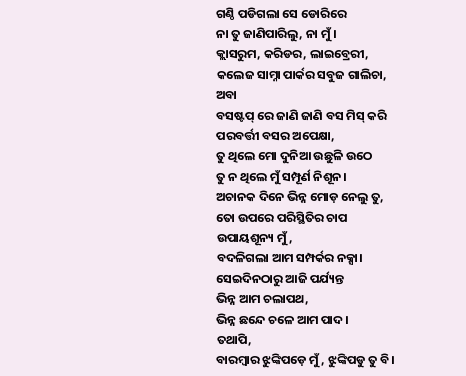ଗଣ୍ଠି ପଡିଗଲା ସେ ଡୋରିରେ
ନା ତୁ ଜାଣିପାରିଲୁ, ନା ମୁଁ।
କ୍ଲାସରୁମ, କରିଡର, ଲାଇବ୍ରେରୀ,
କଲେଜ ସାମ୍ନା ପାର୍କର ସବୁଜ ଗାଲିଚା,
ଅବା
ବସଷ୍ଟପ୍ ରେ ଜାଣି ଜାଣି ବସ ମିସ୍ କରି
ପରବର୍ତ୍ତୀ ବସର ଅପେକ୍ଷା,
ତୁ ଥିଲେ ମୋ ଦୁନିଆ ଉଛୁଳି ଉଠେ
ତୁ ନ ଥିଲେ ମୁଁ ସମ୍ପୂର୍ଣ ନିଶୂନ।
ଅଚାନକ ଦିନେ ଭିନ୍ନ ମୋଡ଼ ନେଲୁ ତୁ,
ତୋ ଉପରେ ପରିସ୍ଥିତିର ଚାପ
ଉପାୟଶୂନ୍ୟ ମୁଁ,
ବଦଳିଗଲା ଆମ ସମ୍ପର୍କର ନକ୍ସା।
ସେଇଦିନଠାରୁ ଆଜି ପର୍ଯ୍ୟନ୍ତ
ଭିନ୍ନ ଆମ ଚଲାପଥ,
ଭିନ୍ନ ଛନ୍ଦେ ଚଳେ ଆମ ପାଦ।
ତଥାପି,
ବାରମ୍ବାର ଝୁଙ୍କିପଡ଼େ ମୁଁ, ଝୁଙ୍କିପଡୁ ତୁ ବି।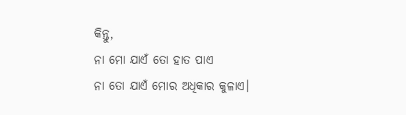କିନ୍ତୁ,
ନା ମୋ ଯାଏଁ ତୋ ହାତ ପାଏ
ନା ତୋ ଯାଏଁ ମୋର ଅଧିକାର କୁଳାଏ।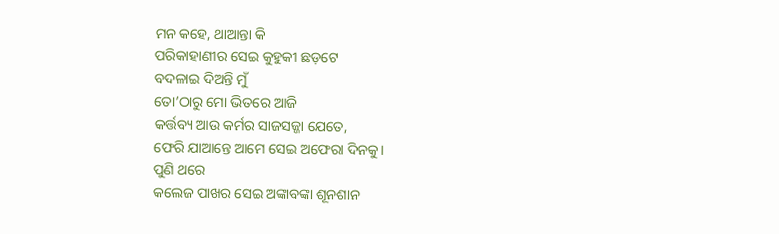ମନ କହେ, ଥାଆନ୍ତା କି
ପରିକାହାଣୀର ସେଇ କୁହୁକୀ ଛଡ଼ଟେ
ବଦଳାଇ ଦିଅନ୍ତି ମୁଁ
ତୋ’ଠାରୁ ମୋ ଭିତରେ ଆଜି
କର୍ତ୍ତବ୍ୟ ଆଉ କର୍ମର ସାଜସଜ୍ଜା ଯେତେ,
ଫେରି ଯାଆନ୍ତେ ଆମେ ସେଇ ଅଫେରା ଦିନକୁ।
ପୁଣି ଥରେ
କଲେଜ ପାଖର ସେଇ ଅଙ୍କାବଙ୍କା ଶୂନଶାନ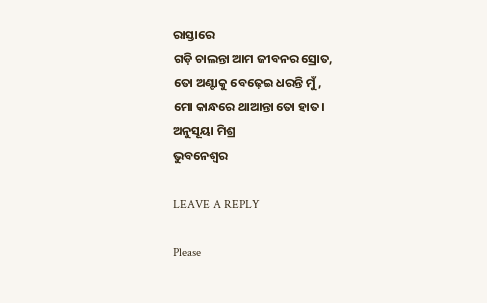ରାସ୍ତାରେ
ଗଡ଼ି ଚାଲନ୍ତା ଆମ ଜୀବନର ସ୍ରୋତ,
ତୋ ଅଣ୍ଟାକୁ ବେଢ଼େଇ ଧରନ୍ତି ମୁଁ,
ମୋ କାନ୍ଧରେ ଥାଆନ୍ତା ତୋ ହାତ।
ଅନୁସୂୟା ମିଶ୍ର
ଭୁବନେଶ୍ୱର

LEAVE A REPLY

Please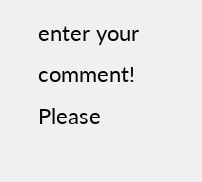enter your comment!
Please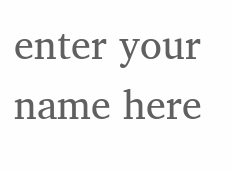enter your name here